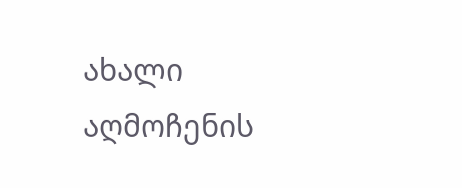ახალი აღმოჩენის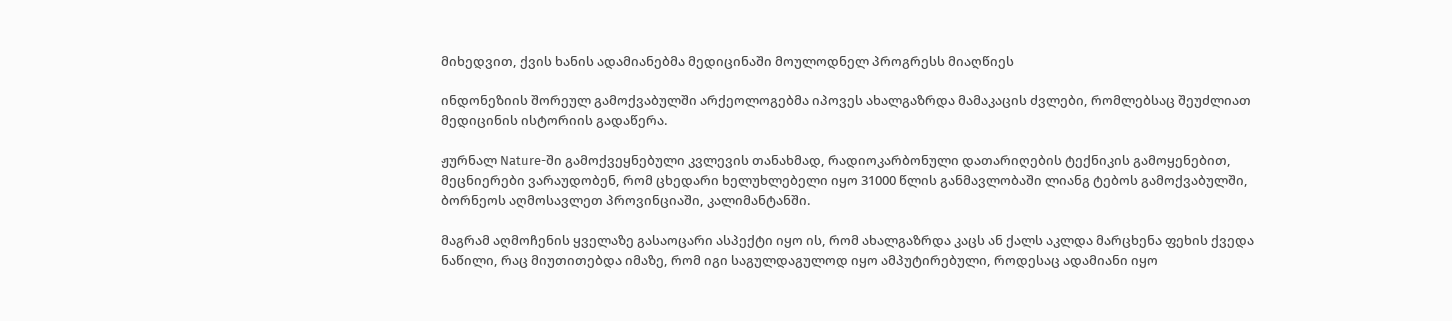მიხედვით, ქვის ხანის ადამიანებმა მედიცინაში მოულოდნელ პროგრესს მიაღწიეს

ინდონეზიის შორეულ გამოქვაბულში არქეოლოგებმა იპოვეს ახალგაზრდა მამაკაცის ძვლები, რომლებსაც შეუძლიათ მედიცინის ისტორიის გადაწერა.

ჟურნალ Nature-ში გამოქვეყნებული კვლევის თანახმად, რადიოკარბონული დათარიღების ტექნიკის გამოყენებით, მეცნიერები ვარაუდობენ, რომ ცხედარი ხელუხლებელი იყო 31000 წლის განმავლობაში ლიანგ ტებოს გამოქვაბულში, ბორნეოს აღმოსავლეთ პროვინციაში, კალიმანტანში.

მაგრამ აღმოჩენის ყველაზე გასაოცარი ასპექტი იყო ის, რომ ახალგაზრდა კაცს ან ქალს აკლდა მარცხენა ფეხის ქვედა ნაწილი, რაც მიუთითებდა იმაზე, რომ იგი საგულდაგულოდ იყო ამპუტირებული, როდესაც ადამიანი იყო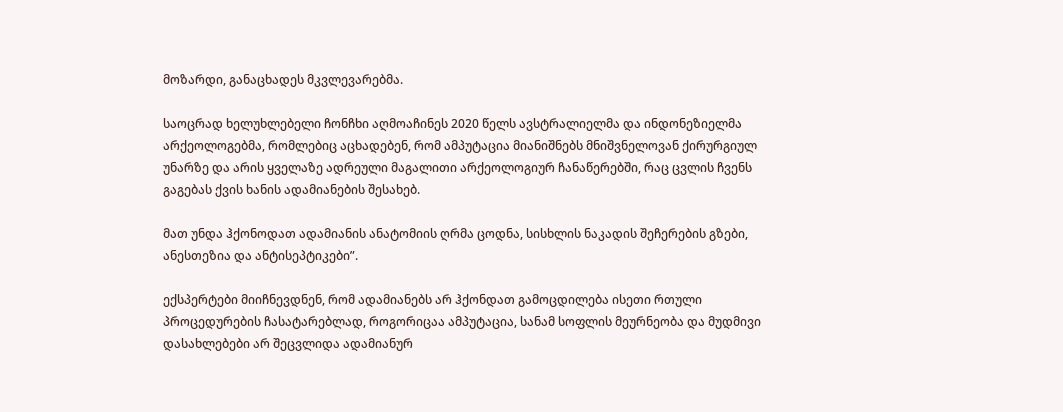მოზარდი, განაცხადეს მკვლევარებმა.

საოცრად ხელუხლებელი ჩონჩხი აღმოაჩინეს 2020 წელს ავსტრალიელმა და ინდონეზიელმა არქეოლოგებმა, რომლებიც აცხადებენ, რომ ამპუტაცია მიანიშნებს მნიშვნელოვან ქირურგიულ უნარზე და არის ყველაზე ადრეული მაგალითი არქეოლოგიურ ჩანაწერებში, რაც ცვლის ჩვენს გაგებას ქვის ხანის ადამიანების შესახებ.

მათ უნდა ჰქონოდათ ადამიანის ანატომიის ღრმა ცოდნა, სისხლის ნაკადის შეჩერების გზები, ანესთეზია და ანტისეპტიკები”.

ექსპერტები მიიჩნევდნენ, რომ ადამიანებს არ ჰქონდათ გამოცდილება ისეთი რთული პროცედურების ჩასატარებლად, როგორიცაა ამპუტაცია, სანამ სოფლის მეურნეობა და მუდმივი დასახლებები არ შეცვლიდა ადამიანურ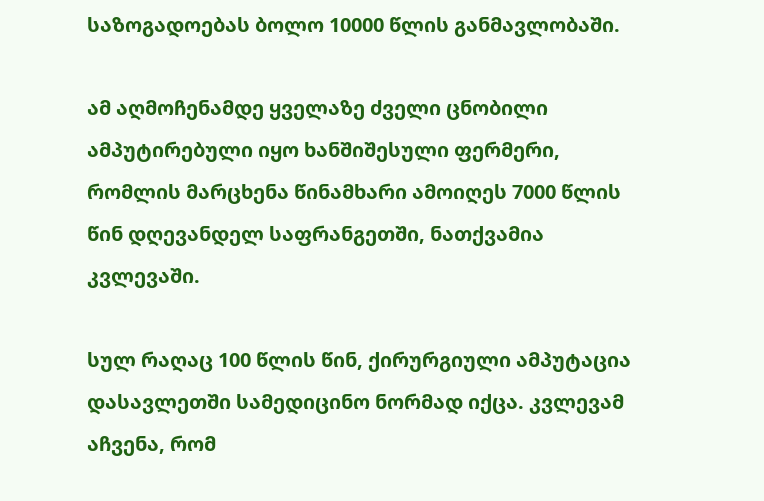საზოგადოებას ბოლო 10000 წლის განმავლობაში.

ამ აღმოჩენამდე ყველაზე ძველი ცნობილი ამპუტირებული იყო ხანშიშესული ფერმერი, რომლის მარცხენა წინამხარი ამოიღეს 7000 წლის წინ დღევანდელ საფრანგეთში, ნათქვამია კვლევაში.

სულ რაღაც 100 წლის წინ, ქირურგიული ამპუტაცია დასავლეთში სამედიცინო ნორმად იქცა. კვლევამ აჩვენა, რომ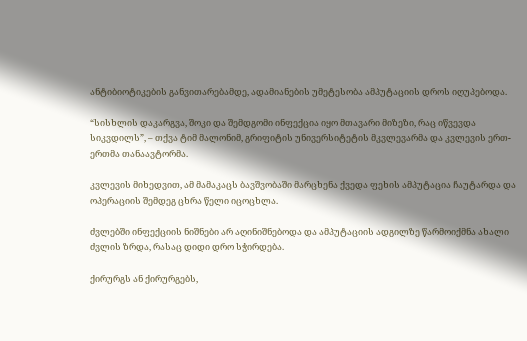ანტიბიოტიკების განვითარებამდე, ადამიანების უმეტესობა ამპუტაციის დროს იღუპებოდა.

“სისხლის დაკარგვა, შოკი და შემდგომი ინფექცია იყო მთავარი მიზეზი, რაც იწვევდა სიკვდილს”, – თქვა ტიმ მალონიმ, გრიფიტის უნივერსიტეტის მკვლევარმა და კვლევის ერთ-ერთმა თანაავტორმა.

კვლევის მიხედვით, ამ მამაკაცს ბავშვობაში მარცხენა ქვედა ფეხის ამპუტაცია ჩაუტარდა და ოპერაციის შემდეგ ცხრა წელი იცოცხლა.

ძვლებში ინფექციის ნიშნები არ აღინიშნებოდა და ამპუტაციის ადგილზე წარმოიქმნა ახალი ძვლის ზრდა, რასაც დიდი დრო სჭირდება.

ქირურგს ან ქირურგებს,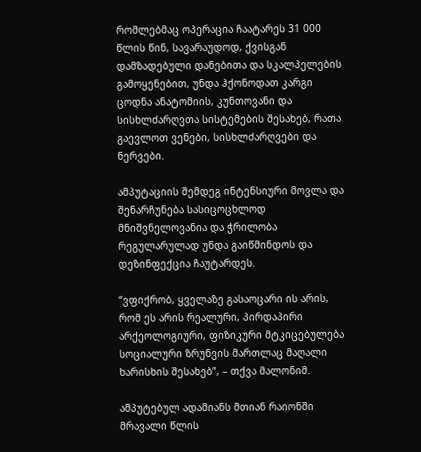რომლებმაც ოპერაცია ჩაატარეს 31 000 წლის წინ, სავარაუდოდ, ქვისგან დამზადებული დანებითა და სკალპელების გამოყენებით, უნდა ჰქონოდათ კარგი ცოდნა ანატომიის, კუნთოვანი და სისხლძარღვთა სისტემების შესახებ, რათა გაევლოთ ვენები, სისხლძარღვები და ნერვები.

ამპუტაციის შემდეგ ინტენსიური მოვლა და შენარჩუნება სასიცოცხლოდ მნიშვნელოვანია და ჭრილობა რეგულარულად უნდა გაიწმინდოს და დეზინფექცია ჩაუტარდეს.

“ვფიქრობ, ყველაზე გასაოცარი ის არის, რომ ეს არის რეალური, პირდაპირი არქეოლოგიური, ფიზიკური მტკიცებულება სოციალური ზრუნვის მართლაც მაღალი ხარისხის შესახებ”, – თქვა მალონიმ.

ამპუტებულ ადამიანს მთიან რაიონში მრავალი წლის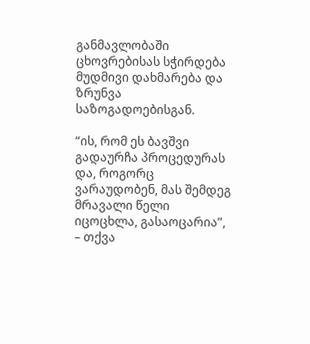განმავლობაში ცხოვრებისას სჭირდება მუდმივი დახმარება და ზრუნვა საზოგადოებისგან.

“ის, რომ ეს ბავშვი გადაურჩა პროცედურას და, როგორც ვარაუდობენ, მას შემდეგ მრავალი წელი იცოცხლა, გასაოცარია”, – თქვა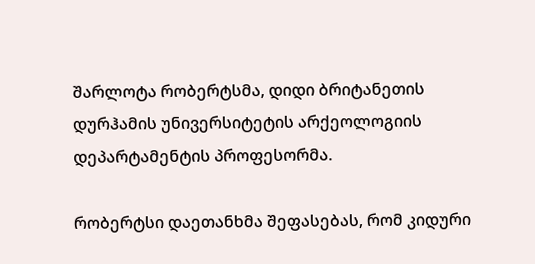შარლოტა რობერტსმა, დიდი ბრიტანეთის დურჰამის უნივერსიტეტის არქეოლოგიის დეპარტამენტის პროფესორმა.

რობერტსი დაეთანხმა შეფასებას, რომ კიდური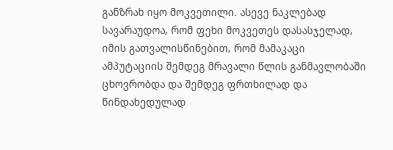განზრახ იყო მოკვეთილი. ასევე ნაკლებად სავარაუდოა, რომ ფეხი მოკვეთეს დასასჯელად, იმის გათვალისწინებით, რომ მამაკაცი ამპუტაციის შემდეგ მრავალი წლის განმავლობაში ცხოვრობდა და შემდეგ ფრთხილად და წინდახედულად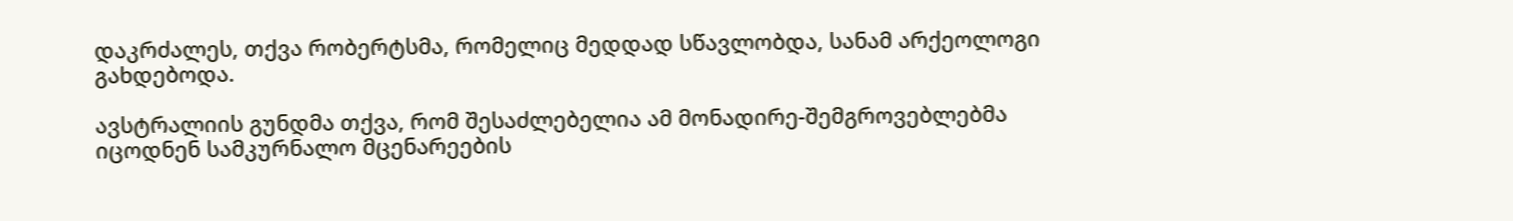დაკრძალეს, თქვა რობერტსმა, რომელიც მედდად სწავლობდა, სანამ არქეოლოგი გახდებოდა.

ავსტრალიის გუნდმა თქვა, რომ შესაძლებელია ამ მონადირე-შემგროვებლებმა იცოდნენ სამკურნალო მცენარეების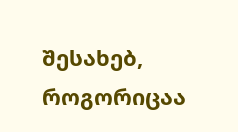შესახებ, როგორიცაა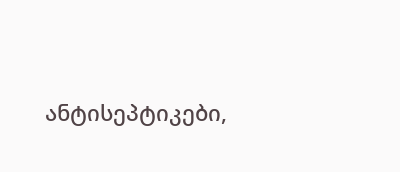ანტისეპტიკები,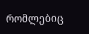რომლებიც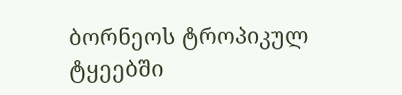ბორნეოს ტროპიკულ ტყეებში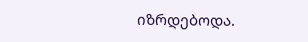იზრდებოდა.